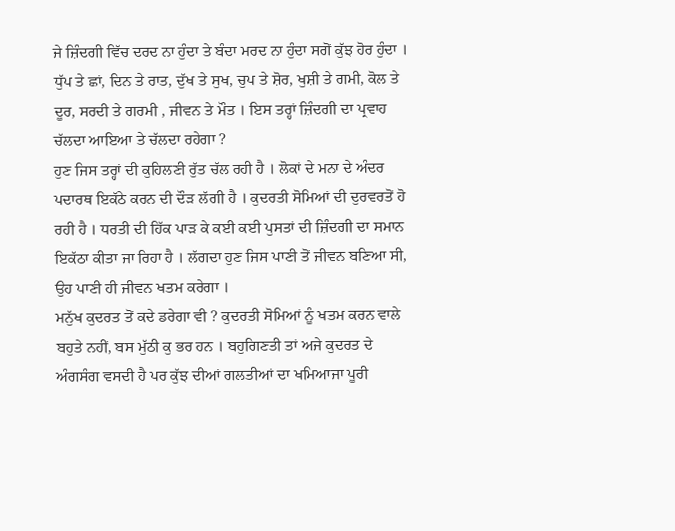ਜੇ ਜ਼ਿੰਦਗੀ ਵਿੱਚ ਦਰਦ ਨਾ ਹੁੰਦਾ ਤੇ ਬੰਦਾ ਮਰਦ ਨਾ ਹੁੰਦਾ ਸਗੋਂ ਕੁੱਝ ਹੋਰ ਹੁੰਦਾ । ਧੁੱਪ ਤੇ ਛਾਂ, ਦਿਨ ਤੇ ਰਾਤ, ਦੁੱਖ ਤੇ ਸੁਖ, ਚੁਪ ਤੇ ਸ਼ੋਰ, ਖੁਸ਼ੀ ਤੇ ਗਮੀ, ਕੋਲ ਤੇ ਦੂਰ, ਸਰਦੀ ਤੇ ਗਰਮੀ , ਜੀਵਨ ਤੇ ਮੌਤ । ਇਸ ਤਰ੍ਹਾਂ ਜ਼ਿੰਦਗੀ ਦਾ ਪ੍ਰਵਾਹ ਚੱਲਦਾ ਆਇਆ ਤੇ ਚੱਲਦਾ ਰਹੇਗਾ ?
ਹੁਣ ਜਿਸ ਤਰ੍ਹਾਂ ਦੀ ਕੁਹਿਲਣੀ ਰੁੱਤ ਚੱਲ ਰਹੀ ਹੈ । ਲੋਕਾਂ ਦੇ ਮਨਾ ਦੇ ਅੰਦਰ ਪਦਾਰਥ ਇਕੱਠੇ ਕਰਨ ਦੀ ਦੌੜ ਲੱਗੀ ਹੈ । ਕੁਦਰਤੀ ਸੋਮਿਆਂ ਦੀ ਦੁਰਵਰਤੋਂ ਹੋ ਰਹੀ ਹੈ । ਧਰਤੀ ਦੀ ਹਿੱਕ ਪਾੜ ਕੇ ਕਈ ਕਈ ਪੁਸਤਾਂ ਦੀ ਜ਼ਿੰਦਗੀ ਦਾ ਸਮਾਨ ਇਕੱਠਾ ਕੀਤਾ ਜਾ ਰਿਹਾ ਹੈ । ਲੱਗਦਾ ਹੁਣ ਜਿਸ ਪਾਣੀ ਤੋਂ ਜੀਵਨ ਬਣਿਆ ਸੀ, ਉਹ ਪਾਣੀ ਹੀ ਜੀਵਨ ਖਤਮ ਕਰੇਗਾ ।
ਮਨੁੱਖ ਕੁਦਰਤ ਤੋਂ ਕਦੇ ਡਰੇਗਾ ਵੀ ? ਕੁਦਰਤੀ ਸੋਮਿਆਂ ਨੂੰ ਖਤਮ ਕਰਨ ਵਾਲੇ ਬਹੁਤੇ ਨਹੀਂ, ਬਸ ਮੁੱਠੀ ਕੁ ਭਰ ਹਨ । ਬਹੁਗਿਣਤੀ ਤਾਂ ਅਜੇ ਕੁਦਰਤ ਦੇ ਅੰਗਸੰਗ ਵਸਦੀ ਹੈ ਪਰ ਕੁੱਝ ਦੀਆਂ ਗਲਤੀਆਂ ਦਾ ਖਮਿਆਜਾ ਪੂਰੀ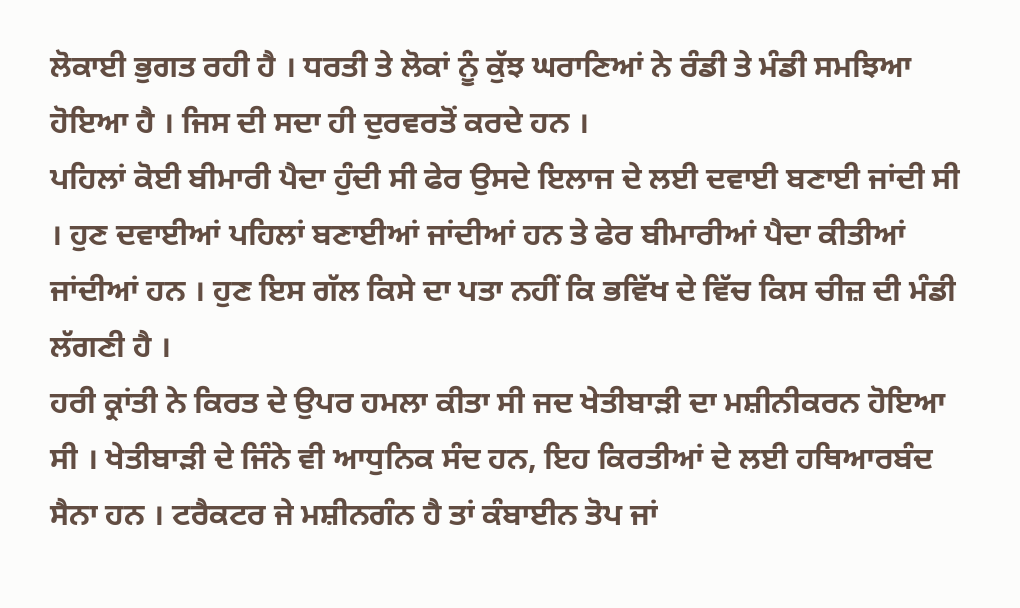ਲੋਕਾਈ ਭੁਗਤ ਰਹੀ ਹੈ । ਧਰਤੀ ਤੇ ਲੋਕਾਂ ਨੂੰ ਕੁੱਝ ਘਰਾਣਿਆਂ ਨੇ ਰੰਡੀ ਤੇ ਮੰਡੀ ਸਮਝਿਆ ਹੋਇਆ ਹੈ । ਜਿਸ ਦੀ ਸਦਾ ਹੀ ਦੁਰਵਰਤੋਂ ਕਰਦੇ ਹਨ ।
ਪਹਿਲਾਂ ਕੋਈ ਬੀਮਾਰੀ ਪੈਦਾ ਹੁੰਦੀ ਸੀ ਫੇਰ ਉਸਦੇ ਇਲਾਜ ਦੇ ਲਈ ਦਵਾਈ ਬਣਾਈ ਜਾਂਦੀ ਸੀ । ਹੁਣ ਦਵਾਈਆਂ ਪਹਿਲਾਂ ਬਣਾਈਆਂ ਜਾਂਦੀਆਂ ਹਨ ਤੇ ਫੇਰ ਬੀਮਾਰੀਆਂ ਪੈਦਾ ਕੀਤੀਆਂ ਜਾਂਦੀਆਂ ਹਨ । ਹੁਣ ਇਸ ਗੱਲ ਕਿਸੇ ਦਾ ਪਤਾ ਨਹੀਂ ਕਿ ਭਵਿੱਖ ਦੇ ਵਿੱਚ ਕਿਸ ਚੀਜ਼ ਦੀ ਮੰਡੀ ਲੱਗਣੀ ਹੈ ।
ਹਰੀ ਕ੍ਰਾਂਤੀ ਨੇ ਕਿਰਤ ਦੇ ਉਪਰ ਹਮਲਾ ਕੀਤਾ ਸੀ ਜਦ ਖੇਤੀਬਾੜੀ ਦਾ ਮਸ਼ੀਨੀਕਰਨ ਹੋਇਆ ਸੀ । ਖੇਤੀਬਾੜੀ ਦੇ ਜਿੰਨੇ ਵੀ ਆਧੁਨਿਕ ਸੰਦ ਹਨ, ਇਹ ਕਿਰਤੀਆਂ ਦੇ ਲਈ ਹਥਿਆਰਬੰਦ ਸੈਨਾ ਹਨ । ਟਰੈਕਟਰ ਜੇ ਮਸ਼ੀਨਗੰਨ ਹੈ ਤਾਂ ਕੰਬਾਈਨ ਤੋਪ ਜਾਂ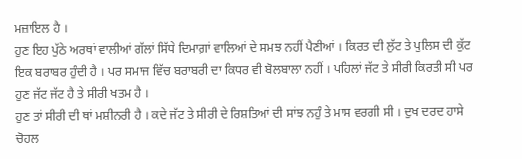ਮਜ਼ਾਇਲ ਹੈ ।
ਹੁਣ ਇਹ ਪੁੱਠੇ ਅਰਥਾਂ ਵਾਲੀਆਂ ਗੱਲਾਂ ਸਿੱਧੇ ਦਿਮਾਗ਼ਾਂ ਵਾਲਿਆਂ ਦੇ ਸਮਝ ਨਹੀਂ ਪੈਣੀਆਂ । ਕਿਰਤ ਦੀ ਲੁੱਟ ਤੇ ਪੁਲਿਸ ਦੀ ਕੁੱਟ ਇਕ ਬਰਾਬਰ ਹੁੰਦੀ ਹੈ । ਪਰ ਸਮਾਜ ਵਿੱਚ ਬਰਾਬਰੀ ਦਾ ਕਿਧਰ ਵੀ ਬੋਲਬਾਲਾ ਨਹੀਂ । ਪਹਿਲਾਂ ਜੱਟ ਤੇ ਸੀਰੀ ਕਿਰਤੀ ਸੀ ਪਰ ਹੁਣ ਜੱਟ ਜੱਟ ਹੈ ਤੇ ਸੀਰੀ ਖਤਮ ਹੈ ।
ਹੁਣ ਤਾਂ ਸੀਰੀ ਦੀ ਥਾਂ ਮਸ਼ੀਨਰੀ ਹੈ । ਕਦੇ ਜੱਟ ਤੇ ਸੀਰੀ ਦੇ ਰਿਸ਼ਤਿਆਂ ਦੀ ਸਾਂਝ ਨਹੁੰ ਤੇ ਮਾਸ ਵਰਗੀ ਸੀ । ਦੁਖ ਦਰਦ ਹਾਸੇ ਚੋਹਲ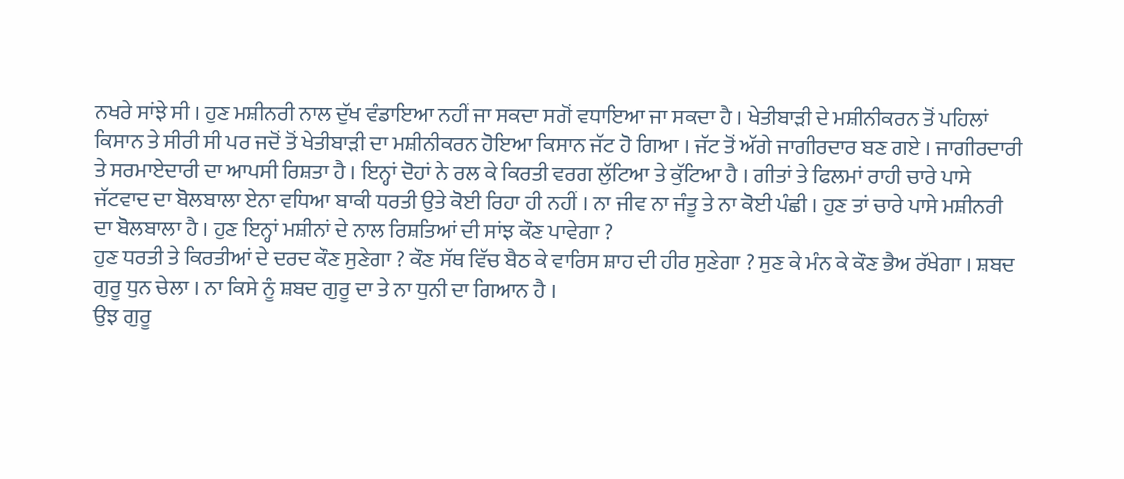ਨਖਰੇ ਸਾਂਝੇ ਸੀ । ਹੁਣ ਮਸ਼ੀਨਰੀ ਨਾਲ ਦੁੱਖ ਵੰਡਾਇਆ ਨਹੀਂ ਜਾ ਸਕਦਾ ਸਗੋਂ ਵਧਾਇਆ ਜਾ ਸਕਦਾ ਹੈ । ਖੇਤੀਬਾੜੀ ਦੇ ਮਸ਼ੀਨੀਕਰਨ ਤੋਂ ਪਹਿਲਾਂ ਕਿਸਾਨ ਤੇ ਸੀਰੀ ਸੀ ਪਰ ਜਦੋਂ ਤੋਂ ਖੇਤੀਬਾੜੀ ਦਾ ਮਸ਼ੀਨੀਕਰਨ ਹੋਇਆ ਕਿਸਾਨ ਜੱਟ ਹੋ ਗਿਆ । ਜੱਟ ਤੋਂ ਅੱਗੇ ਜਾਗੀਰਦਾਰ ਬਣ ਗਏ । ਜਾਗੀਰਦਾਰੀ ਤੇ ਸਰਮਾਏਦਾਰੀ ਦਾ ਆਪਸੀ ਰਿਸ਼ਤਾ ਹੈ । ਇਨ੍ਹਾਂ ਦੋਹਾਂ ਨੇ ਰਲ ਕੇ ਕਿਰਤੀ ਵਰਗ ਲੁੱਟਿਆ ਤੇ ਕੁੱਟਿਆ ਹੈ । ਗੀਤਾਂ ਤੇ ਫਿਲਮਾਂ ਰਾਹੀ ਚਾਰੇ ਪਾਸੇ ਜੱਟਵਾਦ ਦਾ ਬੋਲਬਾਲਾ ਏਨਾ ਵਧਿਆ ਬਾਕੀ ਧਰਤੀ ਉਤੇ ਕੋਈ ਰਿਹਾ ਹੀ ਨਹੀਂ । ਨਾ ਜੀਵ ਨਾ ਜੰਤੂ ਤੇ ਨਾ ਕੋਈ ਪੰਛੀ । ਹੁਣ ਤਾਂ ਚਾਰੇ ਪਾਸੇ ਮਸ਼ੀਨਰੀ ਦਾ ਬੋਲਬਾਲਾ ਹੈ । ਹੁਣ ਇਨ੍ਹਾਂ ਮਸ਼ੀਨਾਂ ਦੇ ਨਾਲ ਰਿਸ਼ਤਿਆਂ ਦੀ ਸਾਂਝ ਕੌਣ ਪਾਵੇਗਾ ?
ਹੁਣ ਧਰਤੀ ਤੇ ਕਿਰਤੀਆਂ ਦੇ ਦਰਦ ਕੌਣ ਸੁਣੇਗਾ ? ਕੌਣ ਸੱਥ ਵਿੱਚ ਬੈਠ ਕੇ ਵਾਰਿਸ ਸ਼ਾਹ ਦੀ ਹੀਰ ਸੁਣੇਗਾ ? ਸੁਣ ਕੇ ਮੰਨ ਕੇ ਕੌਣ ਭੈਅ ਰੱਖੇਗਾ । ਸ਼ਬਦ ਗੁਰੂ ਧੁਨ ਚੇਲਾ । ਨਾ ਕਿਸੇ ਨੂੰ ਸ਼ਬਦ ਗੁਰੂ ਦਾ ਤੇ ਨਾ ਧੁਨੀ ਦਾ ਗਿਆਨ ਹੈ ।
ਉਝ ਗੁਰੂ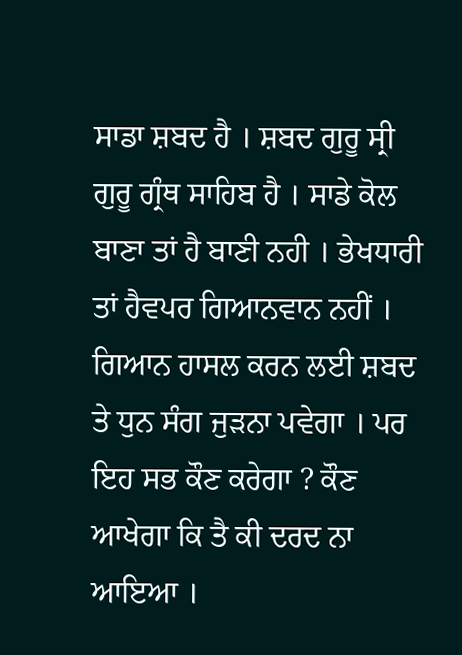ਸਾਡਾ ਸ਼ਬਦ ਹੈ । ਸ਼ਬਦ ਗੁਰੂ ਸ੍ਰੀ ਗੁਰੂ ਗ੍ਰੰਥ ਸਾਹਿਬ ਹੈ । ਸਾਡੇ ਕੋਲ ਬਾਣਾ ਤਾਂ ਹੈ ਬਾਣੀ ਨਹੀ । ਭੇਖਧਾਰੀ ਤਾਂ ਹੈਵਪਰ ਗਿਆਨਵਾਨ ਨਹੀਂ । ਗਿਆਨ ਹਾਸਲ ਕਰਨ ਲਈ ਸ਼ਬਦ ਤੇ ਧੁਨ ਸੰਗ ਜੁੜਨਾ ਪਵੇਗਾ । ਪਰ ਇਹ ਸਭ ਕੌਣ ਕਰੇਗਾ ? ਕੌਣ ਆਖੇਗਾ ਕਿ ਤੈ ਕੀ ਦਰਦ ਨਾ ਆਇਆ ।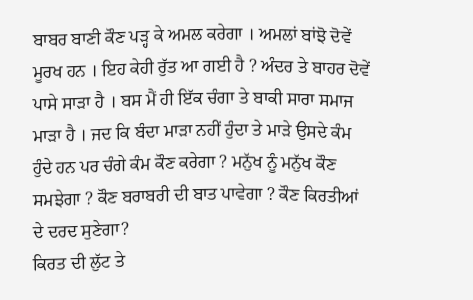ਬਾਬਰ ਬਾਣੀ ਕੌਣ ਪੜ੍ਹ ਕੇ ਅਮਲ ਕਰੇਗਾ । ਅਮਲਾਂ ਬਾਂਝੋ ਦੋਵੇਂ ਮੂਰਖ ਹਨ । ਇਹ ਕੇਹੀ ਰੁੱਤ ਆ ਗਈ ਹੈ ? ਅੰਦਰ ਤੇ ਬਾਹਰ ਦੋਵੇਂ ਪਾਸੇ ਸਾੜਾ ਹੈ । ਬਸ ਮੈਂ ਹੀ ਇੱਕ ਚੰਗਾ ਤੇ ਬਾਕੀ ਸਾਰਾ ਸਮਾਜ ਮਾੜਾ ਹੈ । ਜਦ ਕਿ ਬੰਦਾ ਮਾੜਾ ਨਹੀਂ ਹੁੰਦਾ ਤੇ ਮਾੜੇ ਉਸਦੇ ਕੰਮ ਹੁੰਦੇ ਹਨ ਪਰ ਚੰਗੇ ਕੰਮ ਕੌਣ ਕਰੇਗਾ ? ਮਨੁੱਖ ਨੂੰ ਮਨੁੱਖ ਕੌਣ ਸਮਝੇਗਾ ? ਕੌਣ ਬਰਾਬਰੀ ਦੀ ਬਾਤ ਪਾਵੇਗਾ ? ਕੌਣ ਕਿਰਤੀਆਂ ਦੇ ਦਰਦ ਸੁਣੇਗਾ?
ਕਿਰਤ ਦੀ ਲੁੱਟ ਤੇ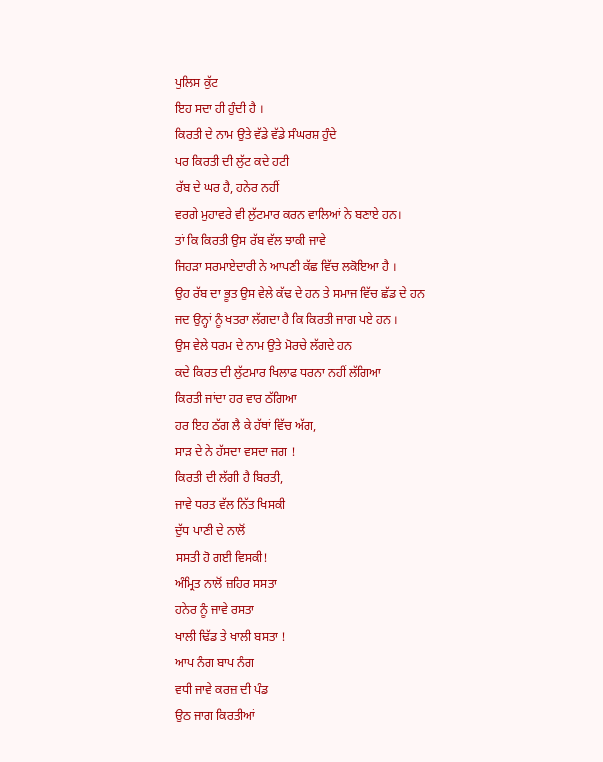ਪੁਲਿਸ ਕੁੱਟ
ਇਹ ਸਦਾ ਹੀ ਹੁੰਦੀ ਹੈ ।
ਕਿਰਤੀ ਦੇ ਨਾਮ ਉਤੇ ਵੱਡੇ ਵੱਡੇ ਸੰਘਰਸ਼ ਹੁੰਦੇ
ਪਰ ਕਿਰਤੀ ਦੀ ਲੁੱਟ ਕਦੇ ਹਟੀ
ਰੱਬ ਦੇ ਘਰ ਹੈ, ਹਨੇਰ ਨਹੀਂ
ਵਰਗੇ ਮੁਹਾਵਰੇ ਵੀ ਲੁੱਟਮਾਰ ਕਰਨ ਵਾਲਿਆਂ ਨੇ ਬਣਾਏ ਹਨ।
ਤਾਂ ਕਿ ਕਿਰਤੀ ਉਸ ਰੱਬ ਵੱਲ ਝਾਕੀ ਜਾਵੇ
ਜਿਹੜਾ ਸਰਮਾਏਦਾਰੀ ਨੇ ਆਪਣੀ ਕੱਛ ਵਿੱਚ ਲਕੋਇਆ ਹੈ ।
ਉਹ ਰੱਬ ਦਾ ਭੂਤ ਉਸ ਵੇਲੇ ਕੱਢ ਦੇ ਹਨ ਤੇ ਸਮਾਜ ਵਿੱਚ ਛੱਡ ਦੇ ਹਨ
ਜਦ ਉਨ੍ਹਾਂ ਨੂੰ ਖਤਰਾ ਲੱਗਦਾ ਹੈ ਕਿ ਕਿਰਤੀ ਜਾਗ ਪਏ ਹਨ ।
ਉਸ ਵੇਲੇ ਧਰਮ ਦੇ ਨਾਮ ਉਤੇ ਮੋਰਚੇ ਲੱਗਦੇ ਹਨ
ਕਦੇ ਕਿਰਤ ਦੀ ਲੁੱਟਮਾਰ ਖਿਲਾਫ ਧਰਨਾ ਨਹੀਂ ਲੱਗਿਆ
ਕਿਰਤੀ ਜਾਂਦਾ ਹਰ ਵਾਰ ਠੱਗਿਆ
ਹਰ ਇਹ ਠੱਗ ਲੈ ਕੇ ਹੱਥਾਂ ਵਿੱਚ ਅੱਗ,
ਸਾੜ ਦੇ ਨੇ ਹੱਸਦਾ ਵਸਦਾ ਜਗ !
ਕਿਰਤੀ ਦੀ ਲੱਗੀ ਹੈ ਬਿਰਤੀ,
ਜਾਵੇ ਧਰਤ ਵੱਲ ਨਿੱਤ ਖਿਸਕੀ
ਦੁੱਧ ਪਾਣੀ ਦੇ ਨਾਲੋਂ
ਸਸਤੀ ਹੋ ਗਈ ਵਿਸਕੀ!
ਅੰਮ੍ਰਿਤ ਨਾਲੋਂ ਜ਼ਹਿਰ ਸਸਤਾ
ਹਨੇਰ ਨੂੰ ਜਾਵੇ ਰਸਤਾ
ਖਾਲੀ ਢਿੱਡ ਤੇ ਖਾਲੀ ਬਸਤਾ !
ਆਪ ਨੰਗ ਬਾਪ ਨੰਗ
ਵਧੀ ਜਾਵੇ ਕਰਜ਼ ਦੀ ਪੰਡ
ਉਠ ਜਾਗ ਕਿਰਤੀਆਂ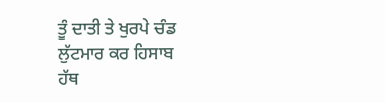ਤੂੰ ਦਾਤੀ ਤੇ ਖੁਰਪੇ ਚੰਡ
ਲੁੱਟਮਾਰ ਕਰ ਹਿਸਾਬ
ਹੱਥ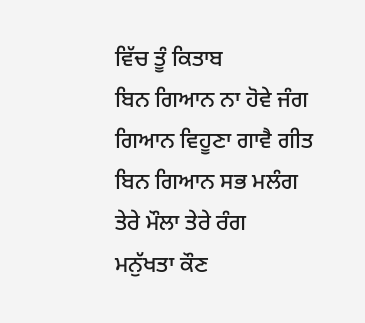ਵਿੱਚ ਤੂੰ ਕਿਤਾਬ
ਬਿਨ ਗਿਆਨ ਨਾ ਹੋਵੇ ਜੰਗ
ਗਿਆਨ ਵਿਹੂਣਾ ਗਾਵੈ ਗੀਤ
ਬਿਨ ਗਿਆਨ ਸਭ ਮਲੰਗ
ਤੇਰੇ ਮੌਲਾ ਤੇਰੇ ਰੰਗ
ਮਨੁੱਖਤਾ ਕੌਣ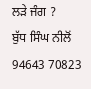ਲੜੇ ਜੰਗ ?
ਬੁੱਧ ਸਿੰਘ ਨੀਲੋਂ
94643 70823